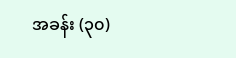အခန်း (၃၀)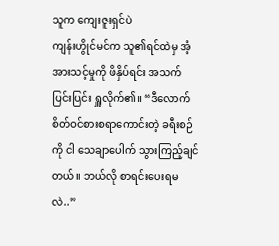သူက ကျေးဇူးရှင်ပဲ
ကျန်းဟွိုင်မင်က သူ၏ရင်ထဲမှ အံ့အားသင့်မှုကို ဖိနှိပ်ရင်း အသက်ပြင်းပြင်း ရှူလိုက်၏။ “ဒီလောက် စိတ်ဝင်စားစရာကောင်းတဲ့ ခရီးစဉ်ကို ငါ သေချာပေါက် သွားကြည့်ချင်တယ်။ ဘယ်လို စာရင်းပေးရမလဲ..”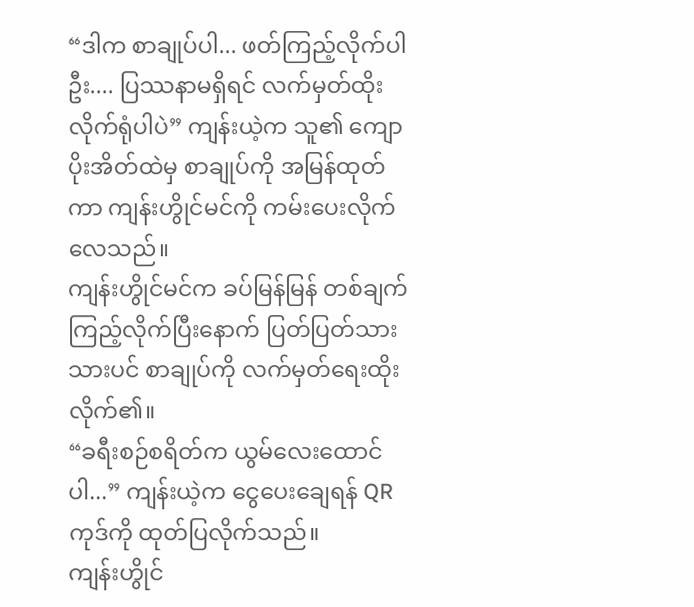“ဒါက စာချုပ်ပါ... ဖတ်ကြည့်လိုက်ပါဦး.... ပြဿနာမရှိရင် လက်မှတ်ထိုးလိုက်ရုံပါပဲ” ကျန်းယဲ့က သူ၏ ကျောပိုးအိတ်ထဲမှ စာချုပ်ကို အမြန်ထုတ်ကာ ကျန်းဟွိုင်မင်ကို ကမ်းပေးလိုက်လေသည်။
ကျန်းဟွိုင်မင်က ခပ်မြန်မြန် တစ်ချက်ကြည့်လိုက်ပြီးနောက် ပြတ်ပြတ်သားသားပင် စာချုပ်ကို လက်မှတ်ရေးထိုးလိုက်၏။
“ခရီးစဉ်စရိတ်က ယွမ်လေးထောင်ပါ...” ကျန်းယဲ့က ငွေပေးချေရန် QR ကုဒ်ကို ထုတ်ပြလိုက်သည်။
ကျန်းဟွိုင်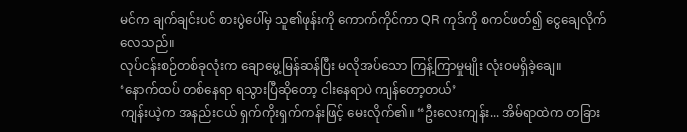မင်က ချက်ချင်းပင် စားပွဲပေါ်မှ သူ၏ဖုန်းကို ကောက်ကိုင်ကာ QR ကုဒ်ကို စကင်ဖတ်၍ ငွေချေလိုက်လေသည်။
လုပ်ငန်းစဉ်တစ်ခုလုံးက ချောမွေ့မြန်ဆန်ပြီး မလိုအပ်သော ကြန့်ကြာမှုမျိုး လုံးဝမရှိခဲ့ချေ။
‘နောက်ထပ် တစ်နေရာ ရသွားပြီဆိုတော့ ငါးနေရာပဲ ကျန်တော့တယ်’
ကျန်းယဲ့က အနည်းငယ် ရှက်ကိုးရှက်ကန်းဖြင့် မေးလိုက်၏။ “ဦးလေးကျန်း... အိမ်ရာထဲက တခြား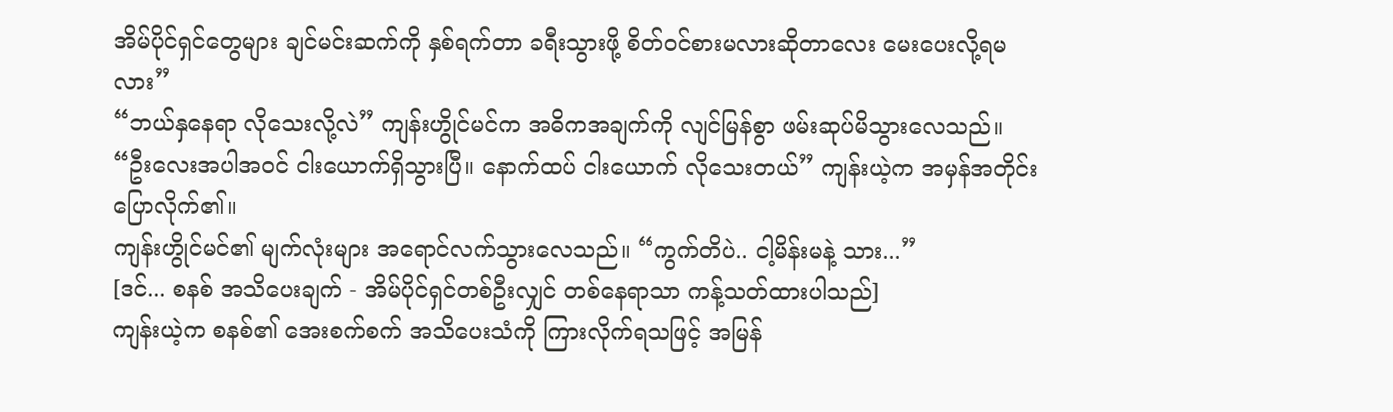အိမ်ပိုင်ရှင်တွေများ ချင်မင်းဆက်ကို နှစ်ရက်တာ ခရီးသွားဖို့ စိတ်ဝင်စားမလားဆိုတာလေး မေးပေးလို့ရမလား”
“ဘယ်နှနေရာ လိုသေးလို့လဲ” ကျန်းဟွိုင်မင်က အဓိကအချက်ကို လျင်မြန်စွာ ဖမ်းဆုပ်မိသွားလေသည်။
“ဦးလေးအပါအဝင် ငါးယောက်ရှိသွားပြီ။ နောက်ထပ် ငါးယောက် လိုသေးတယ်” ကျန်းယဲ့က အမှန်အတိုင်း ပြောလိုက်၏။
ကျန်းဟွိုင်မင်၏ မျက်လုံးများ အရောင်လက်သွားလေသည်။ “ကွက်တိပဲ.. ငါ့မိန်းမနဲ့ သား...”
[ဒင်... စနစ် အသိပေးချက် - အိမ်ပိုင်ရှင်တစ်ဦးလျှင် တစ်နေရာသာ ကန့်သတ်ထားပါသည်]
ကျန်းယဲ့က စနစ်၏ အေးစက်စက် အသိပေးသံကို ကြားလိုက်ရသဖြင့် အမြန်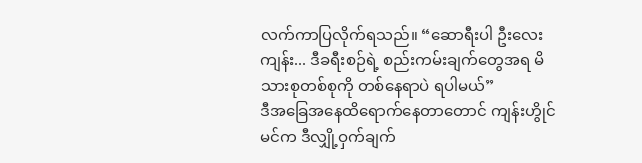လက်ကာပြလိုက်ရသည်။ “ဆောရီးပါ ဦးလေးကျန်း... ဒီခရီးစဉ်ရဲ့ စည်းကမ်းချက်တွေအရ မိသားစုတစ်စုကို တစ်နေရာပဲ ရပါမယ်”
ဒီအခြေအနေထိရောက်နေတာတောင် ကျန်းဟွိုင်မင်က ဒီလျှို့ဝှက်ချက်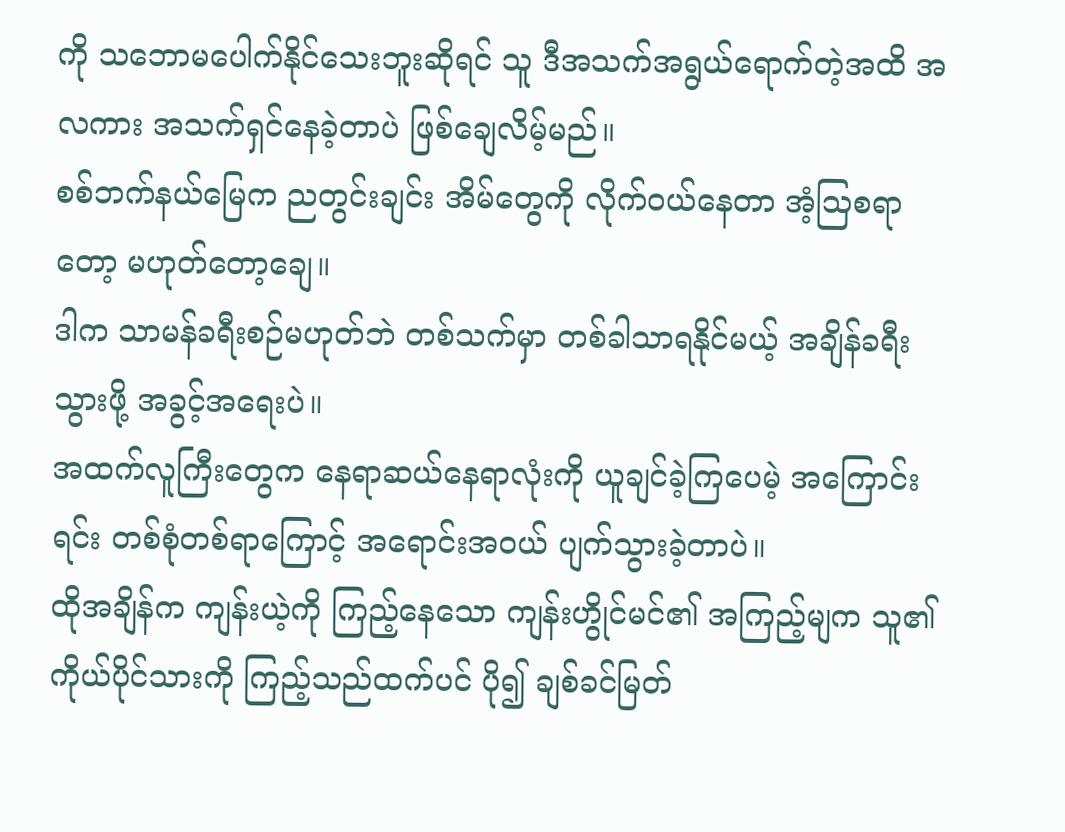ကို သဘောမပေါက်နိုင်သေးဘူးဆိုရင် သူ ဒီအသက်အရွယ်ရောက်တဲ့အထိ အလကား အသက်ရှင်နေခဲ့တာပဲ ဖြစ်ချေလိမ့်မည်။
စစ်ဘက်နယ်မြေက ညတွင်းချင်း အိမ်တွေကို လိုက်ဝယ်နေတာ အံ့သြစရာတော့ မဟုတ်တော့ချေ။
ဒါက သာမန်ခရီးစဉ်မဟုတ်ဘဲ တစ်သက်မှာ တစ်ခါသာရနိုင်မယ့် အချိန်ခရီးသွားဖို့ အခွင့်အရေးပဲ။
အထက်လူကြီးတွေက နေရာဆယ်နေရာလုံးကို ယူချင်ခဲ့ကြပေမဲ့ အကြောင်းရင်း တစ်စုံတစ်ရာကြောင့် အရောင်းအဝယ် ပျက်သွားခဲ့တာပဲ။
ထိုအချိန်က ကျန်းယဲ့ကို ကြည့်နေသော ကျန်းဟွိုင်မင်၏ အကြည့်မျက သူ၏ကိုယ်ပိုင်သားကို ကြည့်သည်ထက်ပင် ပို၍ ချစ်ခင်မြတ်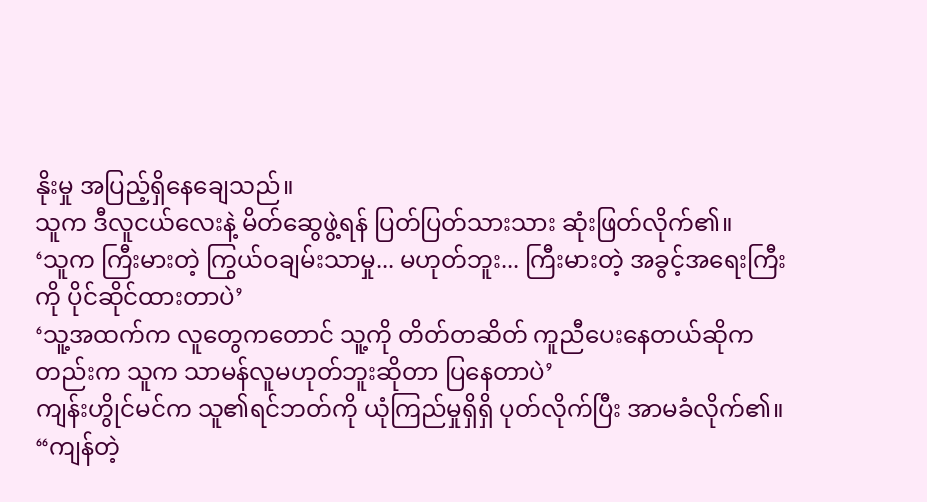နိုးမှု အပြည့်ရှိနေချေသည်။
သူက ဒီလူငယ်လေးနဲ့ မိတ်ဆွေဖွဲ့ရန် ပြတ်ပြတ်သားသား ဆုံးဖြတ်လိုက်၏။
‘သူက ကြီးမားတဲ့ ကြွယ်ဝချမ်းသာမှု... မဟုတ်ဘူး... ကြီးမားတဲ့ အခွင့်အရေးကြီးကို ပိုင်ဆိုင်ထားတာပဲ’
‘သူ့အထက်က လူတွေကတောင် သူ့ကို တိတ်တဆိတ် ကူညီပေးနေတယ်ဆိုကတည်းက သူက သာမန်လူမဟုတ်ဘူးဆိုတာ ပြနေတာပဲ’
ကျန်းဟွိုင်မင်က သူ၏ရင်ဘတ်ကို ယုံကြည်မှုရှိရှိ ပုတ်လိုက်ပြီး အာမခံလိုက်၏။ “ကျန်တဲ့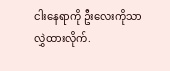ငါးနေရာကို ဦးလေးကိုသာ လွှဲထားလိုက်.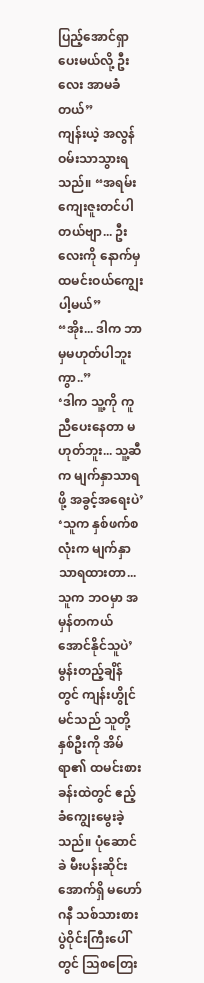ပြည့်အောင်ရှာပေးမယ်လို့ ဦးလေး အာမခံတယ်”
ကျန်းယဲ့ အလွန်ဝမ်းသာသွားရသည်။ “အရမ်းကျေးဇူးတင်ပါတယ်ဗျာ... ဦးလေးကို နောက်မှ ထမင်းဝယ်ကျွေးပါ့မယ်”
“အိုး... ဒါက ဘာမှမဟုတ်ပါဘူးကွာ..”
‘ဒါက သူ့ကို ကူညီပေးနေတာ မဟုတ်ဘူး... သူ့ဆီက မျက်နှာသာရဖို့ အခွင့်အရေးပဲ’
‘သူက နှစ်ဖက်စလုံးက မျက်နှာသာရထားတာ... သူက ဘဝမှာ အမှန်တကယ် အောင်နိုင်သူပဲ’
မွန်းတည့်ချိန်တွင် ကျန်းဟွိုင်မင်သည် သူတို့နှစ်ဦးကို အိမ်ရာ၏ ထမင်းစားခန်းထဲတွင် ဧည့်ခံကျွေးမွေးခဲ့သည်။ ပုံဆောင်ခဲ မီးပန်းဆိုင်းအောက်ရှိ မဟော်ဂနီ သစ်သားစားပွဲဝိုင်းကြီးပေါ်တွင် သြစတြေး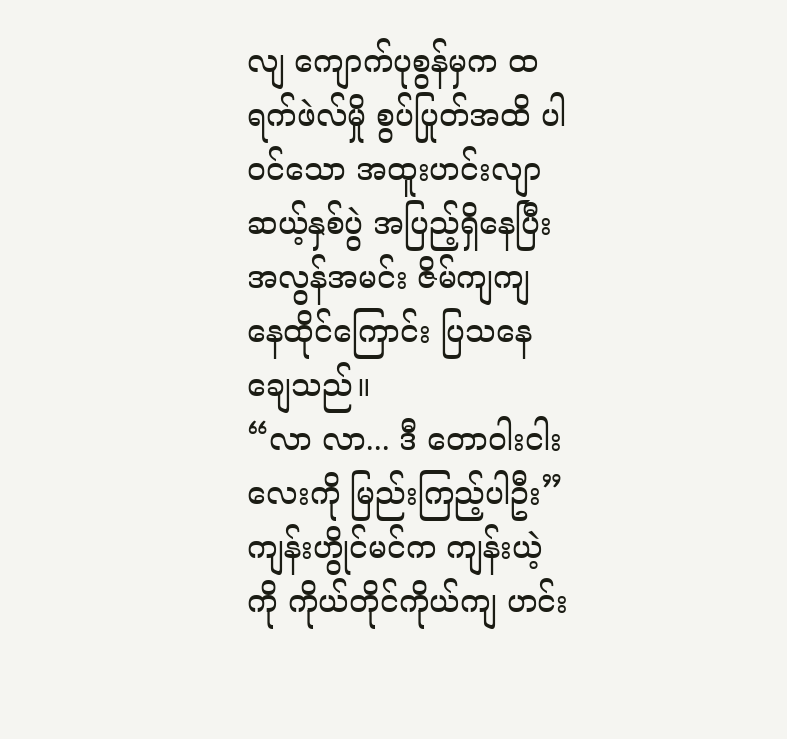လျ ကျောက်ပုစွန်မှက ထရက်ဖဲလ်မှို စွပ်ပြုတ်အထိ ပါဝင်သော အထူးဟင်းလျာ ဆယ့်နှစ်ပွဲ အပြည့်ရှိနေပြီး အလွန်အမင်း ဇိမ်ကျကျ နေထိုင်ကြောင်း ပြသနေချေသည်။
“လာ လာ... ဒီ တောဝါးငါးလေးကို မြည်းကြည့်ပါဦး” ကျန်းဟွိုင်မင်က ကျန်းယဲ့ကို ကိုယ်တိုင်ကိုယ်ကျ ဟင်း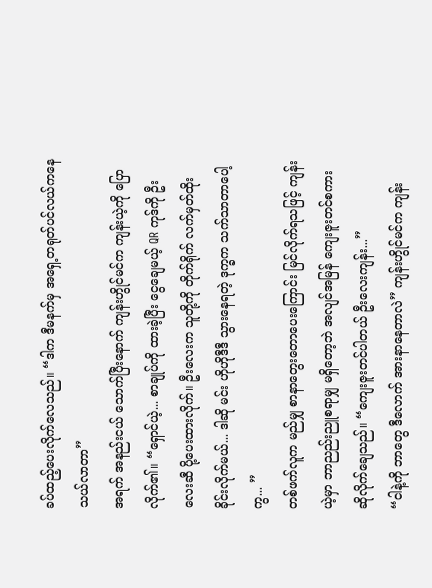ခပ်ထည့်ပေးလိုက်လေသည်။ “ဒါက ဒီမနက်မှ အရှေ့တရုတ်ပင်လယ်ကနေ သယ်လာတာ”
အရက် အနည်းငယ် သောက်ပြီးနောက် ကျန်းဟွိုင်မင်က ကျန်းယဲ့ကို ပြောလိုက်၏။ “ရှောင်ယဲ့... စာချုပ်ကို ထားခဲ့ပြီး ငွေချေမယ့် QR ကုဒ်ကို ဦးလေးဆီ ပို့ပေးထားလိုက်။ ဦးလေးက သူတို့ကို တိုက်ရိုက် လက်မှတ်ထိုးခိုင်းလိုက်မယ်... ဒါဆို မင်း ဟိုဟိုဒီဒီ သွားနေရတဲ့ ဒုက္ခက သက်သာတာပေါ့ကွ... ”
တစ်ဖက်လူက မည်မျှ စာနာတွေးတောပေးကြောင်း မြင်လိုက်ရသဖြင့် ကျန်းယဲ့မှာ ဘာညည်းညူစရာမျှ မရှိတော့ဘဲ အလျင်အမြန် ကျေးဇူးတင်စကား ဆိုလိုက်ချေသည်။ “ကျေးဇူးတင်ပါတယ် ဦးလေးကျန်း...”
“ငါနဲ့ကို ဘာတွေ ဒီလောက် အားနာနေတာလဲ” ကျန်းဟွိုင်မင်က ကျန်း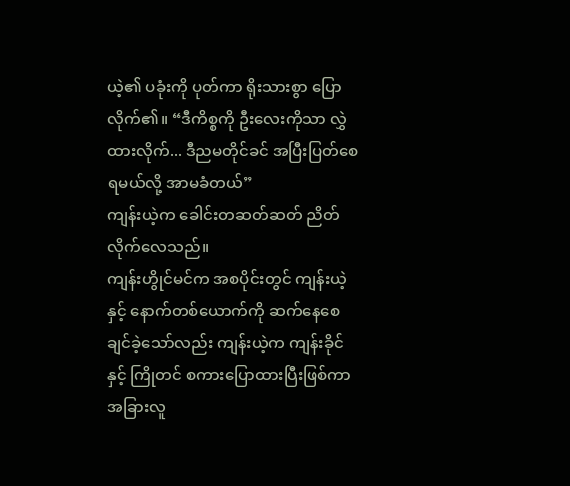ယဲ့၏ ပခုံးကို ပုတ်ကာ ရိုးသားစွာ ပြောလိုက်၏။ “ဒီကိစ္စကို ဦးလေးကိုသာ လွှဲထားလိုက်... ဒီညမတိုင်ခင် အပြီးပြတ်စေရမယ်လို့ အာမခံတယ်”
ကျန်းယဲ့က ခေါင်းတဆတ်ဆတ် ညိတ်လိုက်လေသည်။
ကျန်းဟွိုင်မင်က အစပိုင်းတွင် ကျန်းယဲ့နှင့် နောက်တစ်ယောက်ကို ဆက်နေစေချင်ခဲ့သော်လည်း ကျန်းယဲ့က ကျန်းခိုင်နှင့် ကြိုတင် စကားပြောထားပြီးဖြစ်ကာ အခြားလူ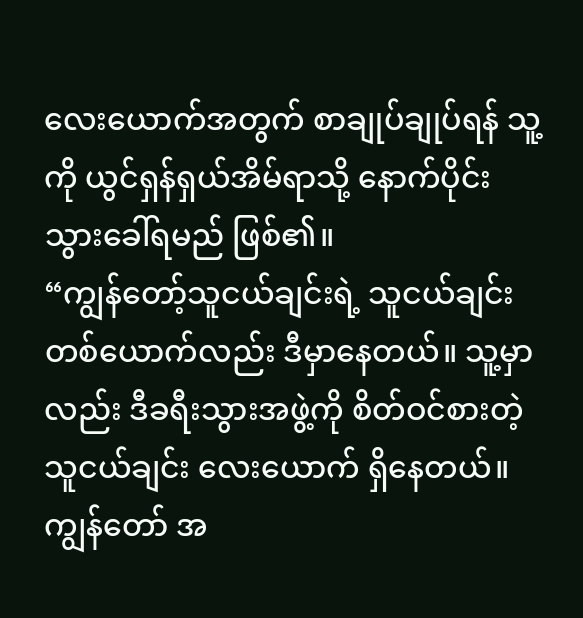လေးယောက်အတွက် စာချုပ်ချုပ်ရန် သူ့ကို ယွင်ရှန်ရှယ်အိမ်ရာသို့ နောက်ပိုင်း သွားခေါ်ရမည် ဖြစ်၏။
“ကျွန်တော့်သူငယ်ချင်းရဲ့ သူငယ်ချင်းတစ်ယောက်လည်း ဒီမှာနေတယ်။ သူ့မှာလည်း ဒီခရီးသွားအဖွဲ့ကို စိတ်ဝင်စားတဲ့ သူငယ်ချင်း လေးယောက် ရှိနေတယ်။ ကျွန်တော် အ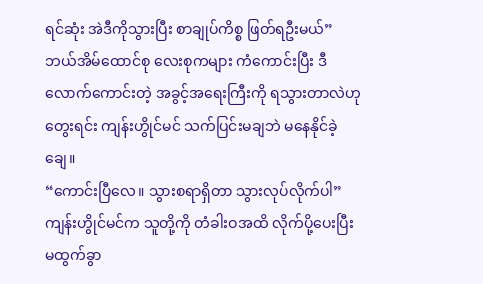ရင်ဆုံး အဲဒီကိုသွားပြီး စာချုပ်ကိစ္စ ဖြတ်ရဦးမယ်”
ဘယ်အိမ်ထောင်စု လေးစုကများ ကံကောင်းပြီး ဒီလောက်ကောင်းတဲ့ အခွင့်အရေးကြီးကို ရသွားတာလဲဟု တွေးရင်း ကျန်းဟွိုင်မင် သက်ပြင်းမချဘဲ မနေနိုင်ခဲ့ချေ။
“ကောင်းပြီလေ။ သွားစရာရှိတာ သွားလုပ်လိုက်ပါ” ကျန်းဟွိုင်မင်က သူတို့ကို တံခါးဝအထိ လိုက်ပို့ပေးပြီး မထွက်ခွာ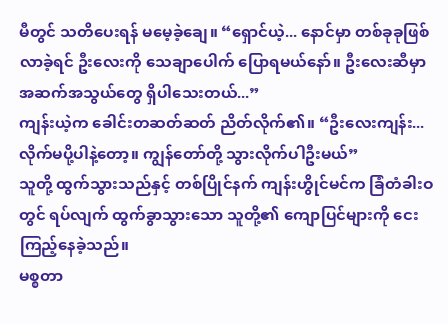မီတွင် သတိပေးရန် မမေ့ခဲ့ချေ။ “ရှောင်ယဲ့... နောင်မှာ တစ်ခုခုဖြစ်လာခဲ့ရင် ဦးလေးကို သေချာပေါက် ပြောရမယ်နော်။ ဦးလေးဆီမှာ အဆက်အသွယ်တွေ ရှိပါသေးတယ်...”
ကျန်းယဲ့က ခေါင်းတဆတ်ဆတ် ညိတ်လိုက်၏။ “ဦးလေးကျန်း... လိုက်မပို့ပါနဲ့တော့။ ကျွန်တော်တို့ သွားလိုက်ပါဦးမယ်”
သူတို့ ထွက်သွားသည်နှင့် တစ်ပြိုင်နက် ကျန်းဟွိုင်မင်က ခြံတံခါးဝတွင် ရပ်လျက် ထွက်ခွာသွားသော သူတို့၏ ကျောပြင်များကို ငေးကြည့်နေခဲ့သည်။
မစ္စတာ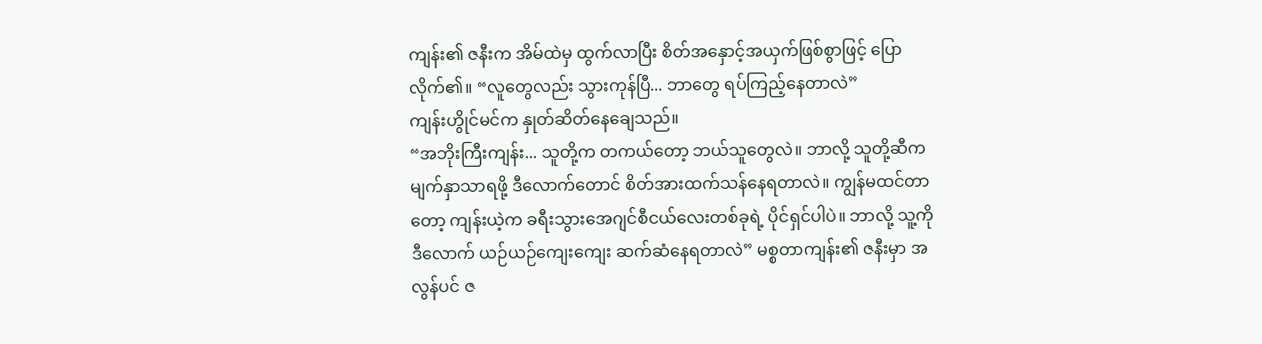ကျန်း၏ ဇနီးက အိမ်ထဲမှ ထွက်လာပြီး စိတ်အနှောင့်အယှက်ဖြစ်စွာဖြင့် ပြောလိုက်၏။ “လူတွေလည်း သွားကုန်ပြီ... ဘာတွေ ရပ်ကြည့်နေတာလဲ”
ကျန်းဟွိုင်မင်က နှုတ်ဆိတ်နေချေသည်။
“အဘိုးကြီးကျန်း... သူတို့က တကယ်တော့ ဘယ်သူတွေလဲ။ ဘာလို့ သူတို့ဆီက မျက်နှာသာရဖို့ ဒီလောက်တောင် စိတ်အားထက်သန်နေရတာလဲ။ ကျွန်မထင်တာတော့ ကျန်းယဲ့က ခရီးသွားအေဂျင်စီငယ်လေးတစ်ခုရဲ့ ပိုင်ရှင်ပါပဲ။ ဘာလို့ သူ့ကို ဒီလောက် ယဉ်ယဉ်ကျေးကျေး ဆက်ဆံနေရတာလဲ” မစ္စတာကျန်း၏ ဇနီးမှာ အလွန်ပင် ဇ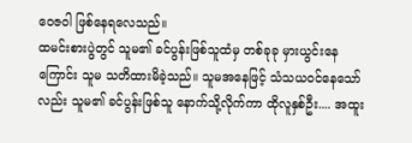ဝေဇဝါ ဖြစ်နေရလေသည်။
ထမင်းစားပွဲတွင် သူမ၏ ခင်ပွန်းဖြစ်သူထံမှ တစ်ခုခု မှားယွင်းနေကြောင်း သူမ သတိထားမိခဲ့သည်။ သူမအနေဖြင့် သံသယဝင်နေသော်လည်း သူမ၏ ခင်ပွန်းဖြစ်သူ နောက်သို့လိုက်ကာ ထိုလူနှစ်ဦး.... အထူး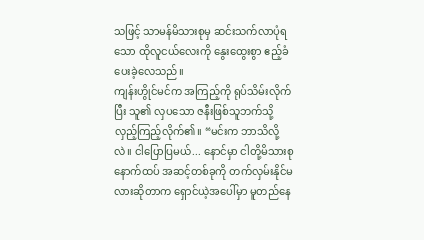သဖြင့် သာမန်မိသားစုမှ ဆင်းသက်လာပုံရသော ထိုလူငယ်လေးကို နွေးထွေးစွာ ဧည့်ခံပေးခဲ့လေသည်။
ကျန်းဟွိုင်မင်က အကြည့်ကို ရုပ်သိမ်းလိုက်ပြီး သူ၏ လှပသော ဇနီးဖြစ်သူဘက်သို့ လှည့်ကြည့်လိုက်၏။ “မင်းက ဘာသိလို့လဲ။ ငါပြောပြမယ်... နောင်မှာ ငါတို့မိသားစု နောက်ထပ် အဆင့်တစ်ခုကို တက်လှမ်းနိုင်မလားဆိုတာက ရှောင်ယဲ့အပေါ်မှာ မူတည်နေ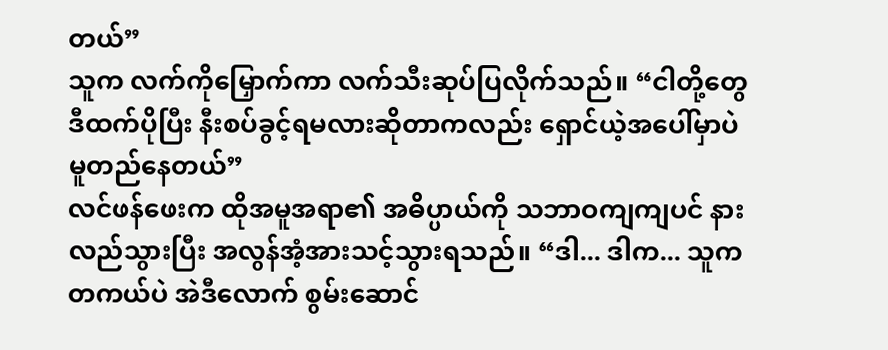တယ်”
သူက လက်ကိုမြှောက်ကာ လက်သီးဆုပ်ပြလိုက်သည်။ “ငါတို့တွေ ဒီထက်ပိုပြီး နီးစပ်ခွင့်ရမလားဆိုတာကလည်း ရှောင်ယဲ့အပေါ်မှာပဲ မူတည်နေတယ်”
လင်ဖန်ဖေးက ထိုအမူအရာ၏ အဓိပ္ပာယ်ကို သဘာဝကျကျပင် နားလည်သွားပြီး အလွန်အံ့အားသင့်သွားရသည်။ “ဒါ... ဒါက... သူက တကယ်ပဲ အဲဒီလောက် စွမ်းဆောင်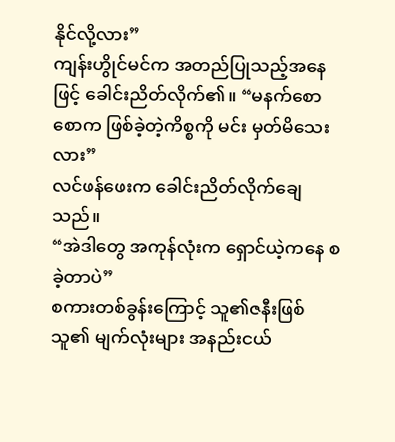နိုင်လို့လား”
ကျန်းဟွိုင်မင်က အတည်ပြုသည့်အနေဖြင့် ခေါင်းညိတ်လိုက်၏။ “မနက်စောစောက ဖြစ်ခဲ့တဲ့ကိစ္စကို မင်း မှတ်မိသေးလား”
လင်ဖန်ဖေးက ခေါင်းညိတ်လိုက်ချေသည်။
“အဲဒါတွေ အကုန်လုံးက ရှောင်ယဲ့ကနေ စခဲ့တာပဲ”
စကားတစ်ခွန်းကြောင့် သူ၏ဇနီးဖြစ်သူ၏ မျက်လုံးများ အနည်းငယ်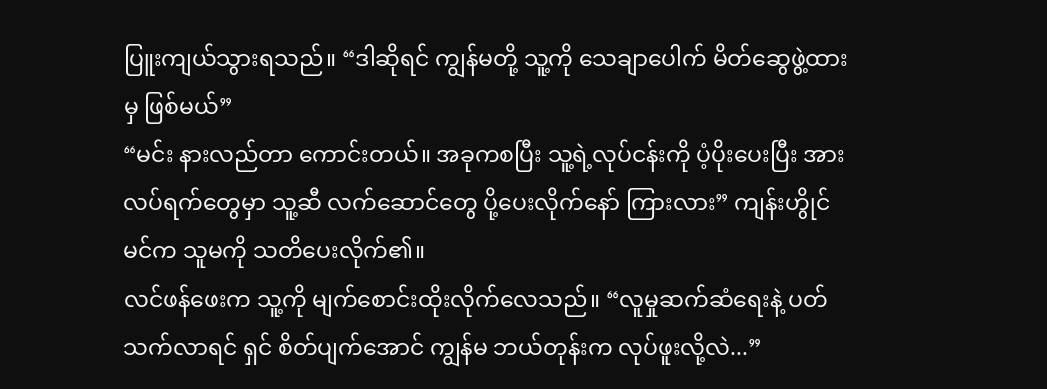ပြူးကျယ်သွားရသည်။ “ဒါဆိုရင် ကျွန်မတို့ သူ့ကို သေချာပေါက် မိတ်ဆွေဖွဲ့ထားမှ ဖြစ်မယ်”
“မင်း နားလည်တာ ကောင်းတယ်။ အခုကစပြီး သူ့ရဲ့လုပ်ငန်းကို ပံ့ပိုးပေးပြီး အားလပ်ရက်တွေမှာ သူ့ဆီ လက်ဆောင်တွေ ပို့ပေးလိုက်နော် ကြားလား” ကျန်းဟွိုင်မင်က သူမကို သတိပေးလိုက်၏။
လင်ဖန်ဖေးက သူ့ကို မျက်စောင်းထိုးလိုက်လေသည်။ “လူမှုဆက်ဆံရေးနဲ့ ပတ်သက်လာရင် ရှင် စိတ်ပျက်အောင် ကျွန်မ ဘယ်တုန်းက လုပ်ဖူးလို့လဲ...”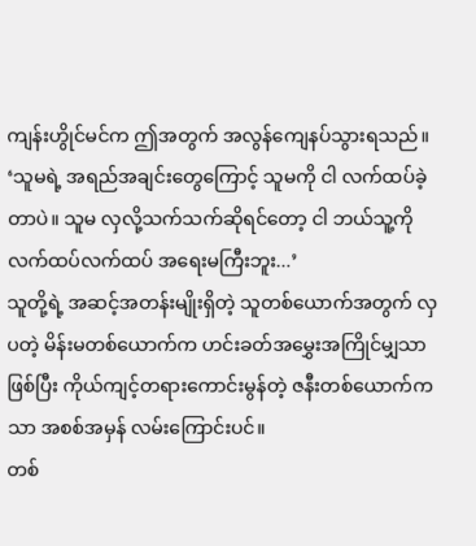ကျန်းဟွိုင်မင်က ဤအတွက် အလွန်ကျေနပ်သွားရသည်။
‘သူမရဲ့ အရည်အချင်းတွေကြောင့် သူမကို ငါ လက်ထပ်ခဲ့တာပဲ။ သူမ လှလို့သက်သက်ဆိုရင်တော့ ငါ ဘယ်သူ့ကို လက်ထပ်လက်ထပ် အရေးမကြီးဘူး...’
သူတို့ရဲ့ အဆင့်အတန်းမျိုးရှိတဲ့ သူတစ်ယောက်အတွက် လှပတဲ့ မိန်းမတစ်ယောက်က ဟင်းခတ်အမွှေးအကြိုင်မျှသာဖြစ်ပြီး ကိုယ်ကျင့်တရားကောင်းမွန်တဲ့ ဇနီးတစ်ယောက်ကသာ အစစ်အမှန် လမ်းကြောင်းပင်။
တစ်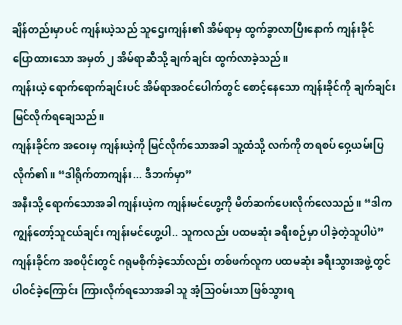ချိန်တည်းမှာပင် ကျန်းယဲ့သည် သူဌေးကျန်း၏ အိမ်ရာမှ ထွက်ခွာလာပြီးနောက် ကျန်းခိုင် ပြောထားသော အမှတ် ၂ အိမ်ရာဆီသို့ ချက်ချင်း ထွက်လာခဲ့သည်။
ကျန်းယဲ့ ရောက်ရောက်ချင်းပင် အိမ်ရာအဝင်ပေါက်တွင် စောင့်နေသော ကျန်းခိုင်ကို ချက်ချင်း မြင်လိုက်ရချေသည်။
ကျန်းခိုင်က အဝေးမှ ကျန်းယဲ့ကို မြင်လိုက်သောအခါ သူ့ထံသို့ လက်ကို တရစပ် ဝှေ့ယမ်းပြလိုက်၏။ “ဒါရိုက်တာကျန်း... ဒီဘက်မှာ”
အနီးသို့ ရောက်သောအခါ ကျန်းယဲ့က ကျန်းမင်ဟွေ့ကို မိတ်ဆက်ပေးလိုက်လေသည်။ “ဒါက ကျွန်တော့်သူငယ်ချင်း ကျန်းမင်ဟွေ့ပါ.. သူကလည်း ပထမဆုံး ခရီးစဉ်မှာ ပါခဲ့တဲ့သူပါပဲ”
ကျန်းခိုင်က အစပိုင်းတွင် ဂရုမစိုက်ခဲ့သော်လည်း တစ်ဖက်လူက ပထမဆုံး ခရီးသွားအဖွဲ့တွင် ပါဝင်ခဲ့ကြောင်း ကြားလိုက်ရသောအခါ သူ အံ့သြဝမ်းသာ ဖြစ်သွားရ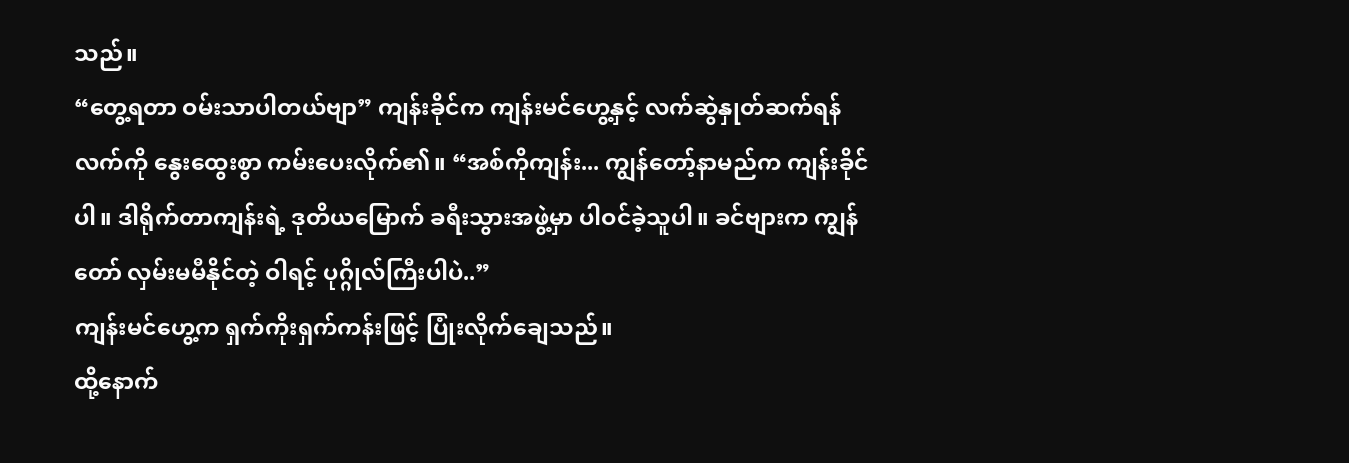သည်။
“တွေ့ရတာ ဝမ်းသာပါတယ်ဗျာ” ကျန်းခိုင်က ကျန်းမင်ဟွေ့နှင့် လက်ဆွဲနှုတ်ဆက်ရန် လက်ကို နွေးထွေးစွာ ကမ်းပေးလိုက်၏။ “အစ်ကိုကျန်း... ကျွန်တော့်နာမည်က ကျန်းခိုင်ပါ။ ဒါရိုက်တာကျန်းရဲ့ ဒုတိယမြောက် ခရီးသွားအဖွဲ့မှာ ပါဝင်ခဲ့သူပါ။ ခင်ဗျားက ကျွန်တော် လှမ်းမမီနိုင်တဲ့ ဝါရင့် ပုဂ္ဂိုလ်ကြီးပါပဲ..”
ကျန်းမင်ဟွေ့က ရှက်ကိုးရှက်ကန်းဖြင့် ပြုံးလိုက်ချေသည်။
ထို့နောက်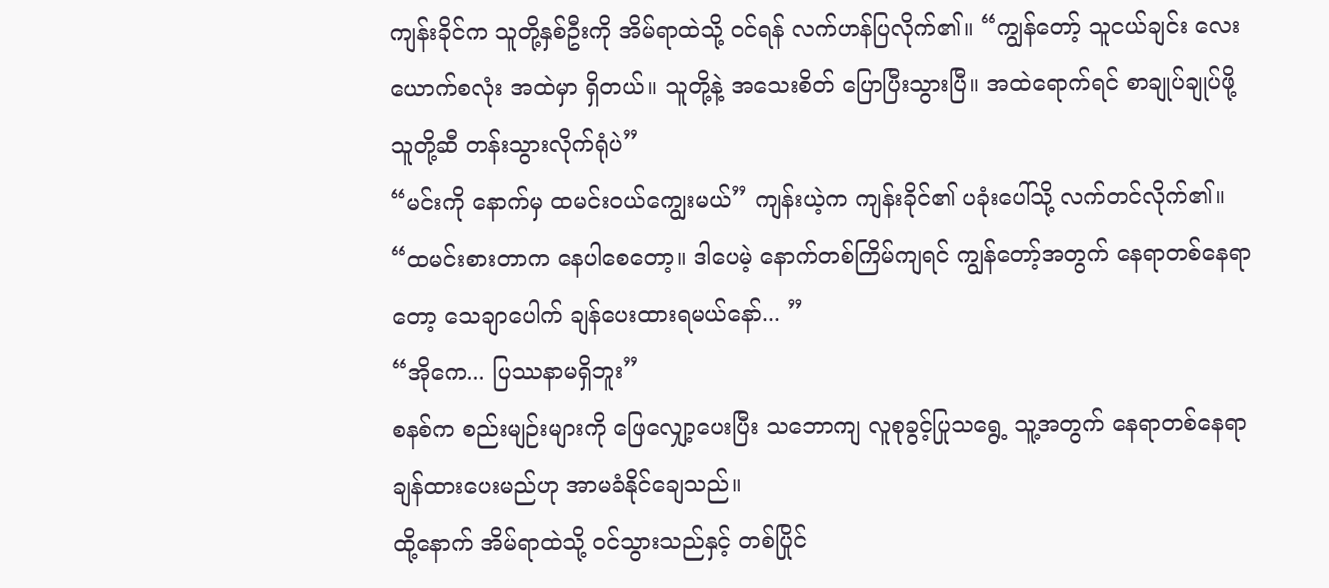ကျန်းခိုင်က သူတို့နှစ်ဦးကို အိမ်ရာထဲသို့ ဝင်ရန် လက်ဟန်ပြလိုက်၏။ “ကျွန်တော့် သူငယ်ချင်း လေးယောက်စလုံး အထဲမှာ ရှိတယ်။ သူတို့နဲ့ အသေးစိတ် ပြောပြီးသွားပြီ။ အထဲရောက်ရင် စာချုပ်ချုပ်ဖို့ သူတို့ဆီ တန်းသွားလိုက်ရုံပဲ”
“မင်းကို နောက်မှ ထမင်းဝယ်ကျွေးမယ်” ကျန်းယဲ့က ကျန်းခိုင်၏ ပခုံးပေါ်သို့ လက်တင်လိုက်၏။
“ထမင်းစားတာက နေပါစေတော့။ ဒါပေမဲ့ နောက်တစ်ကြိမ်ကျရင် ကျွန်တော့်အတွက် နေရာတစ်နေရာတော့ သေချာပေါက် ချန်ပေးထားရမယ်နော်... ”
“အိုကေ... ပြဿနာမရှိဘူး”
စနစ်က စည်းမျဉ်းများကို ဖြေလျှော့ပေးပြီး သဘောကျ လူစုခွင့်ပြုသရွေ့ သူ့အတွက် နေရာတစ်နေရာ ချန်ထားပေးမည်ဟု အာမခံနိုင်ချေသည်။
ထို့နောက် အိမ်ရာထဲသို့ ဝင်သွားသည်နှင့် တစ်ပြိုင်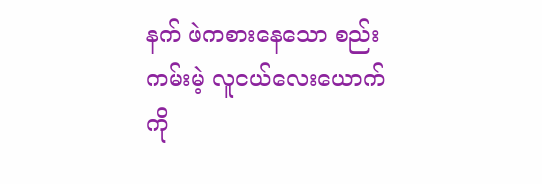နက် ဖဲကစားနေသော စည်းကမ်းမဲ့ လူငယ်လေးယောက်ကို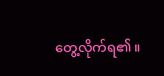တွေ့လိုက်ရ၏။